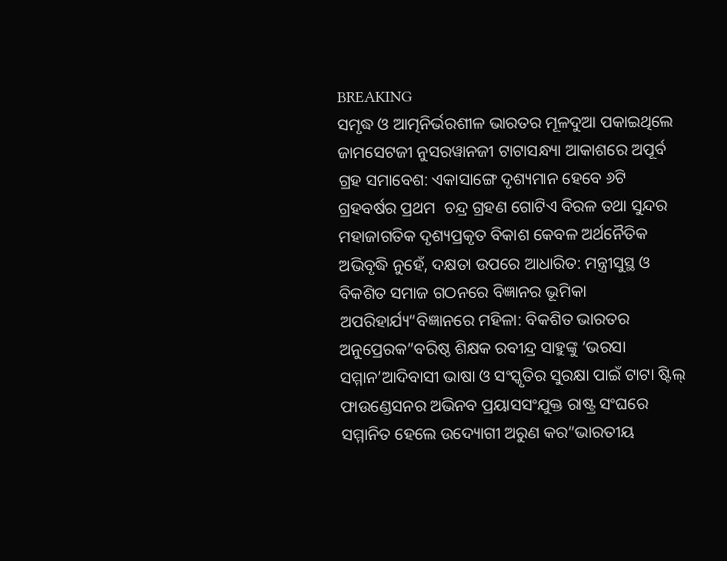BREAKING
ସମୃଦ୍ଧ ଓ ଆତ୍ମନିର୍ଭରଶୀଳ ଭାରତର ମୂଳଦୁଆ ପକାଇଥିଲେ ଜାମସେଟଜୀ ନୁସରୱାନଜୀ ଟାଟାସନ୍ଧ୍ୟା ଆକାଶରେ ଅପୂର୍ବ ଗ୍ରହ ସମାବେଶ: ଏକାସାଙ୍ଗେ ଦୃଶ୍ୟମାନ ହେବେ ୬ଟି ଗ୍ରହବର୍ଷର ପ୍ରଥମ  ଚନ୍ଦ୍ର ଗ୍ରହଣ ଗୋଟିଏ ବିରଳ ତଥା ସୁନ୍ଦର ମହାଜାଗତିକ ଦୃଶ୍ୟପ୍ରକୃତ ବିକାଶ କେବଳ ଅର୍ଥନୈତିକ ଅଭିବୃଦ୍ଧି ନୁହେଁ, ଦକ୍ଷତା ଉପରେ ଆଧାରିତ: ମନ୍ତ୍ରୀସୁସ୍ଥ ଓ ବିକଶିତ ସମାଜ ଗଠନରେ ବିଜ୍ଞାନର ଭୂମିକା ଅପରିହାର୍ଯ୍ୟ“ବିଜ୍ଞାନରେ ମହିଳା: ବିକଶିତ ଭାରତର ଅନୁପ୍ରେରକ”ବରିଷ୍ଠ ଶିକ୍ଷକ ରବୀନ୍ଦ୍ର ସାହୁଙ୍କୁ ‘ଭରସା ସମ୍ମାନ’ଆଦିବାସୀ ଭାଷା ଓ ସଂସ୍କୃତିର ସୁରକ୍ଷା ପାଇଁ ଟାଟା ଷ୍ଟିଲ୍ ଫାଉଣ୍ଡେସନର ଅଭିନବ ପ୍ରୟାସସଂଯୁକ୍ତ ରାଷ୍ଟ୍ର ସଂଘରେ ସମ୍ମାନିତ ହେଲେ ଉଦ୍ୟୋଗୀ ଅରୁଣ କର“ଭାରତୀୟ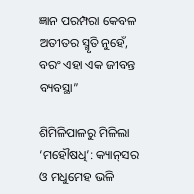ଜ୍ଞାନ ପରମ୍ପରା କେବଳ ଅତୀତର ସ୍ମୃତି ନୁହେଁ, ବରଂ ଏହା ଏକ ଜୀବନ୍ତ ବ୍ୟବସ୍ଥା”

ଶିମିଳିପାଳରୁ ମିଳିଲା ‘ମହୌଷଧି’: କ୍ୟାନ୍‌ସର ଓ ମଧୁମେହ ଭଳି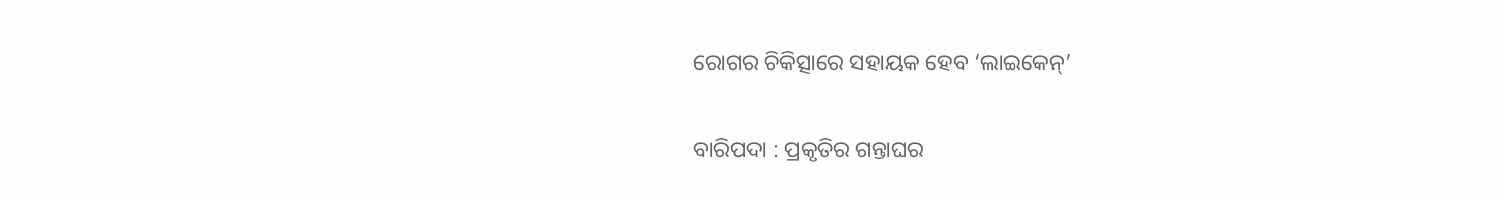ରୋଗର ଚିକିତ୍ସାରେ ସହାୟକ ହେବ ‘ଲାଇକେନ୍’

ବାରିପଦା : ପ୍ରକୃତିର ଗନ୍ତାଘର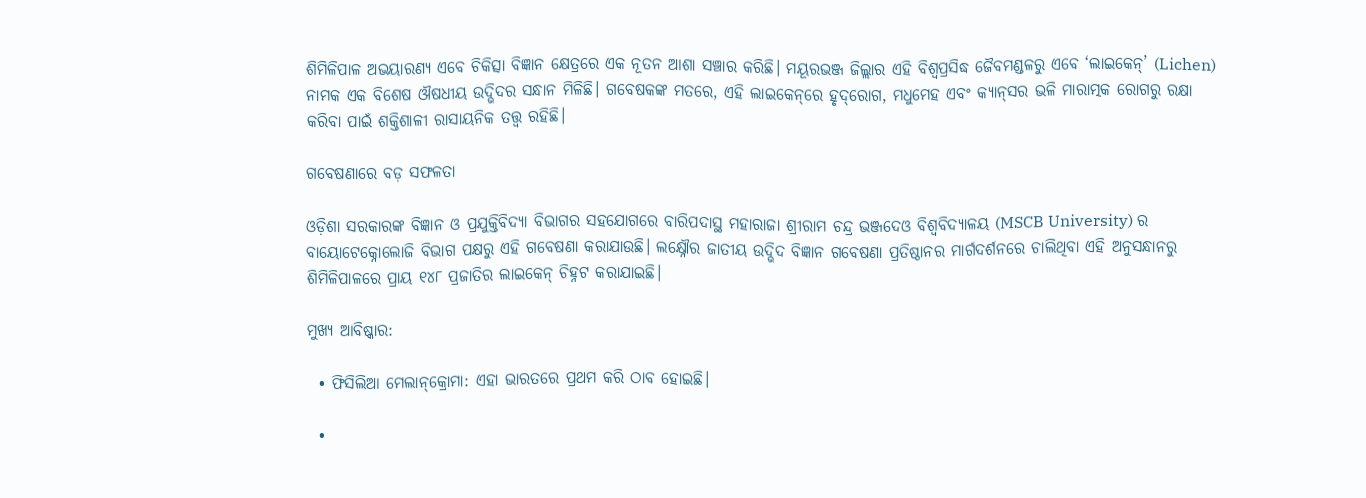ଶିମିଳିପାଳ ଅଭୟାରଣ୍ୟ ଏବେ ଚିକିତ୍ସା ବିଜ୍ଞାନ କ୍ଷେତ୍ରରେ ଏକ ନୂତନ ଆଶା ସଞ୍ଚାର କରିଛି। ମୟୂରଭଞ୍ଜ ଜିଲ୍ଲାର ଏହି ବିଶ୍ୱପ୍ରସିଦ୍ଧ ଜୈବମଣ୍ଡଳରୁ ଏବେ ‘ଲାଇକେନ୍’ (Lichen) ନାମକ ଏକ ବିଶେଷ ଔଷଧୀୟ ଉଦ୍ଭିଦର ସନ୍ଧାନ ମିଳିଛି। ଗବେଷକଙ୍କ ମତରେ, ଏହି ଲାଇକେନ୍‌ରେ ହୃଦ୍‌ରୋଗ, ମଧୁମେହ ଏବଂ କ୍ୟାନ୍‌ସର ଭଳି ମାରାତ୍ମକ ରୋଗରୁ ରକ୍ଷା କରିବା ପାଇଁ ଶକ୍ତିଶାଳୀ ରାସାୟନିକ ତତ୍ତ୍ୱ ରହିଛି।

ଗବେଷଣାରେ ବଡ଼ ସଫଳତା

ଓଡ଼ିଶା ସରକାରଙ୍କ ବିଜ୍ଞାନ ଓ ପ୍ରଯୁକ୍ତିବିଦ୍ୟା ବିଭାଗର ସହଯୋଗରେ ବାରିପଦାସ୍ଥ ମହାରାଜା ଶ୍ରୀରାମ ଚନ୍ଦ୍ର ଭଞ୍ଜଦେଓ ବିଶ୍ୱବିଦ୍ୟାଳୟ (MSCB University) ର ବାୟୋଟେକ୍ନୋଲୋଜି ବିଭାଗ ପକ୍ଷରୁ ଏହି ଗବେଷଣା କରାଯାଉଛି। ଲକ୍ଷ୍ନୌର ଜାତୀୟ ଉଦ୍ଭିଦ ବିଜ୍ଞାନ ଗବେଷଣା ପ୍ରତିଷ୍ଠାନର ମାର୍ଗଦର୍ଶନରେ ଚାଲିଥିବା ଏହି ଅନୁସନ୍ଧାନରୁ ଶିମିଳିପାଳରେ ପ୍ରାୟ ୧୪୮ ପ୍ରଜାତିର ଲାଇକେନ୍ ଚିହ୍ନଟ କରାଯାଇଛି।

ମୁଖ୍ୟ ଆବିଷ୍କାର:

  • ଫିସିଲିଆ ମେଲାନ୍‌କ୍ରୋମା: ଏହା ଭାରତରେ ପ୍ରଥମ କରି ଠାବ ହୋଇଛି।

  •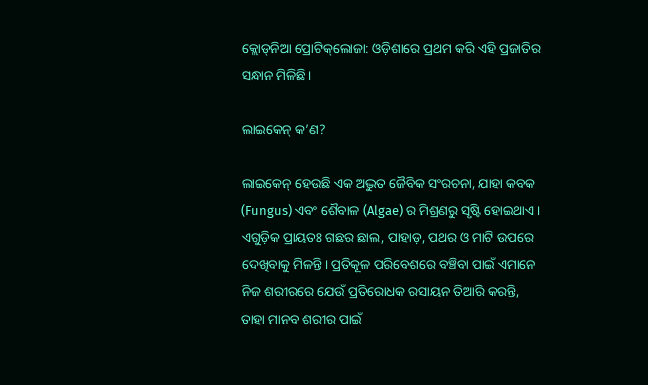କ୍ଲୋଡ୍‌ନିଆ ପ୍ରୋଟିକ୍‌ଲୋଜା: ଓଡ଼ିଶାରେ ପ୍ରଥମ କରି ଏହି ପ୍ରଜାତିର ସନ୍ଧାନ ମିଳିଛି।

ଲାଇକେନ୍ କ’ଣ?

ଲାଇକେନ୍ ହେଉଛି ଏକ ଅଦ୍ଭୁତ ଜୈବିକ ସଂରଚନା, ଯାହା କବକ (Fungus) ଏବଂ ଶୈବାଳ (Algae) ର ମିଶ୍ରଣରୁ ସୃଷ୍ଟି ହୋଇଥାଏ। ଏଗୁଡ଼ିକ ପ୍ରାୟତଃ ଗଛର ଛାଲ, ପାହାଡ଼, ପଥର ଓ ମାଟି ଉପରେ ଦେଖିବାକୁ ମିଳନ୍ତି। ପ୍ରତିକୂଳ ପରିବେଶରେ ବଞ୍ଚିବା ପାଇଁ ଏମାନେ ନିଜ ଶରୀରରେ ଯେଉଁ ପ୍ରତିରୋଧକ ରସାୟନ ତିଆରି କରନ୍ତି, ତାହା ମାନବ ଶରୀର ପାଇଁ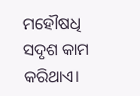ମହୌଷଧି ସଦୃଶ କାମ କରିଥାଏ।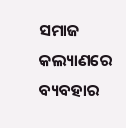ସମାଜ କଲ୍ୟାଣରେ ବ୍ୟବହାର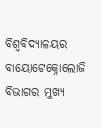ବିଶ୍ୱବିଦ୍ୟାଳୟର ବାୟୋଟେକ୍ନୋଲୋଜି ବିଭାଗର ମୁଖ୍ୟ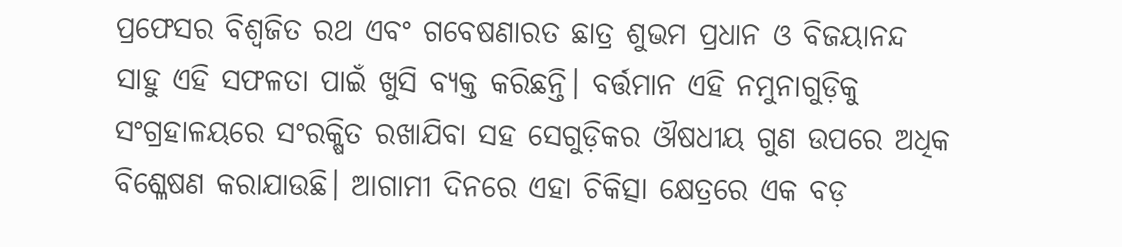ପ୍ରଫେସର ବିଶ୍ୱଜିତ ରଥ ଏବଂ ଗବେଷଣାରତ ଛାତ୍ର ଶୁଭମ ପ୍ରଧାନ ଓ ବିଜୟାନନ୍ଦ ସାହୁ ଏହି ସଫଳତା ପାଇଁ ଖୁସି ବ୍ୟକ୍ତ କରିଛନ୍ତି। ବର୍ତ୍ତମାନ ଏହି ନମୁନାଗୁଡ଼ିକୁ ସଂଗ୍ରହାଳୟରେ ସଂରକ୍ଷିତ ରଖାଯିବା ସହ ସେଗୁଡ଼ିକର ଔଷଧୀୟ ଗୁଣ ଉପରେ ଅଧିକ ବିଶ୍ଳେଷଣ କରାଯାଉଛି। ଆଗାମୀ ଦିନରେ ଏହା ଚିକିତ୍ସା କ୍ଷେତ୍ରରେ ଏକ ବଡ଼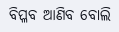ବିପ୍ଳବ ଆଣିବ ବୋଲି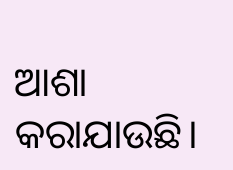ଆଶା କରାଯାଉଛି।